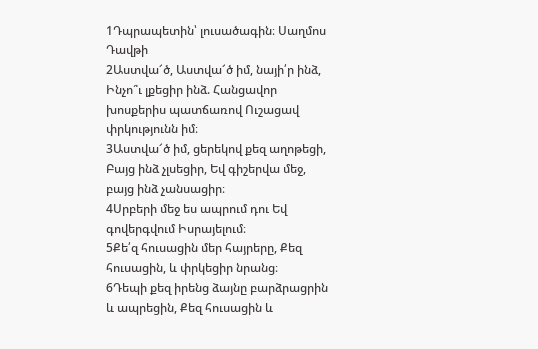1Դպրապետին՝ լուսածագին։ Սաղմոս Դավթի
2Աստվա՜ծ, Աստվա՜ծ իմ, նայի՛ր ինձ, Ինչո՞ւ լքեցիր ինձ. Հանցավոր խոսքերիս պատճառով Ուշացավ փրկությունն իմ։
3Աստվա՜ծ իմ, ցերեկով քեզ աղոթեցի, Բայց ինձ չլսեցիր, Եվ գիշերվա մեջ, բայց ինձ չանսացիր։
4Սրբերի մեջ ես ապրում դու Եվ գովերգվում Իսրայելում։
5Քե՛զ հուսացին մեր հայրերը, Քեզ հուսացին, և փրկեցիր նրանց։
6Դեպի քեզ իրենց ձայնը բարձրացրին և ապրեցին, Քեզ հուսացին և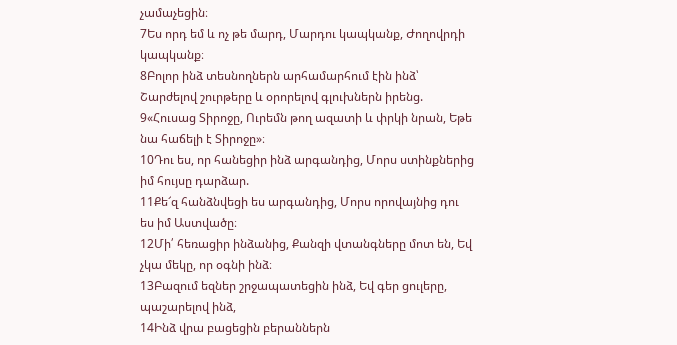չամաչեցին։
7Ես որդ եմ և ոչ թե մարդ, Մարդու կապկանք, Ժողովրդի կապկանք։
8Բոլոր ինձ տեսնողներն արհամարհում էին ինձ՝ Շարժելով շուրթերը և օրորելով գլուխներն իրենց.
9«Հուսաց Տիրոջը, Ուրեմն թող ազատի և փրկի նրան, Եթե նա հաճելի է Տիրոջը»։
10Դու ես, որ հանեցիր ինձ արգանդից, Մորս ստինքներից իմ հույսը դարձար.
11Քե՜զ հանձնվեցի ես արգանդից, Մորս որովայնից դու ես իմ Աստվածը։
12Մի՛ հեռացիր ինձանից, Քանզի վտանգները մոտ են, Եվ չկա մեկը, որ օգնի ինձ։
13Բազում եզներ շրջապատեցին ինձ, Եվ գեր ցուլերը, պաշարելով ինձ,
14Ինձ վրա բացեցին բերաններն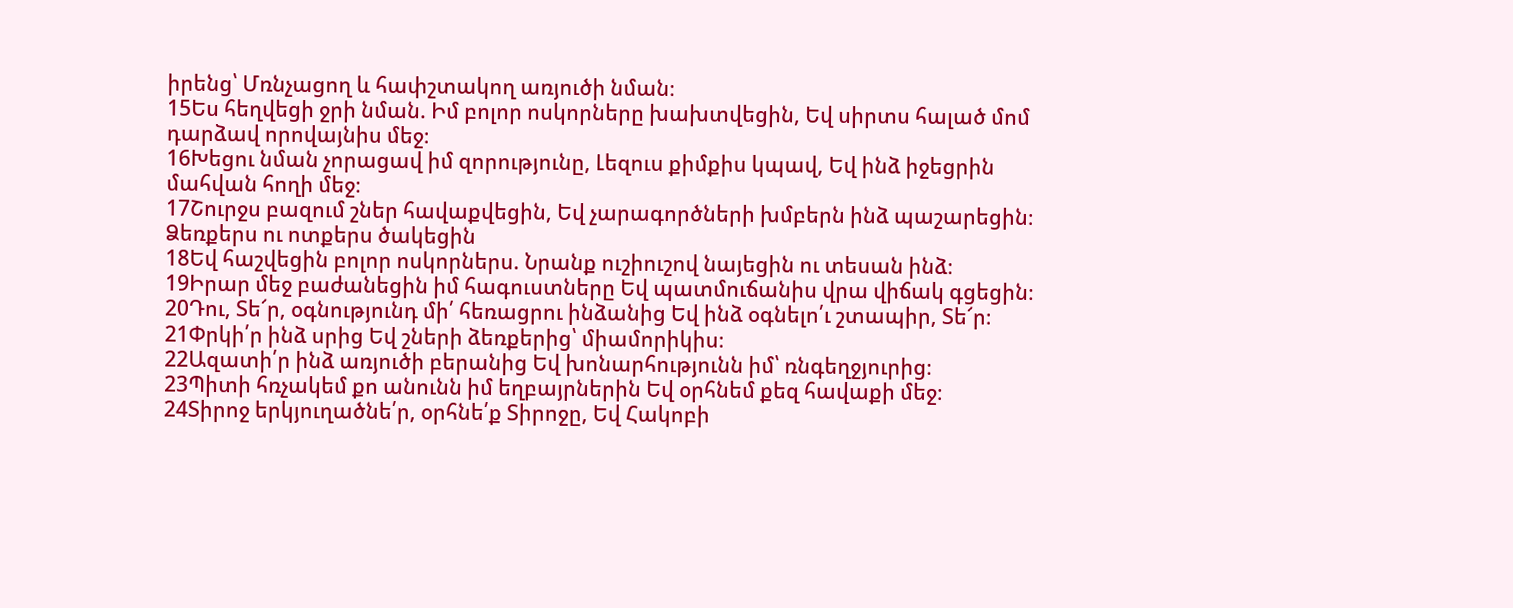իրենց՝ Մռնչացող և հափշտակող առյուծի նման։
15Ես հեղվեցի ջրի նման. Իմ բոլոր ոսկորները խախտվեցին, Եվ սիրտս հալած մոմ դարձավ որովայնիս մեջ։
16Խեցու նման չորացավ իմ զորությունը, Լեզուս քիմքիս կպավ, Եվ ինձ իջեցրին մահվան հողի մեջ։
17Շուրջս բազում շներ հավաքվեցին, Եվ չարագործների խմբերն ինձ պաշարեցին։ Ձեռքերս ու ոտքերս ծակեցին
18Եվ հաշվեցին բոլոր ոսկորներս. Նրանք ուշիուշով նայեցին ու տեսան ինձ։
19Իրար մեջ բաժանեցին իմ հագուստները Եվ պատմուճանիս վրա վիճակ գցեցին։
20Դու, Տե՜ր, օգնությունդ մի՛ հեռացրու ինձանից Եվ ինձ օգնելո՛ւ շտապիր, Տե՜ր։
21Փրկի՛ր ինձ սրից Եվ շների ձեռքերից՝ միամորիկիս։
22Ազատի՛ր ինձ առյուծի բերանից Եվ խոնարհությունն իմ՝ ռնգեղջյուրից։
23Պիտի հռչակեմ քո անունն իմ եղբայրներին Եվ օրհնեմ քեզ հավաքի մեջ։
24Տիրոջ երկյուղածնե՛ր, օրհնե՛ք Տիրոջը, Եվ Հակոբի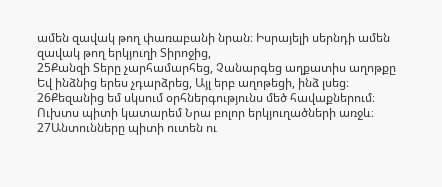ամեն զավակ թող փառաբանի նրան։ Իսրայելի սերնդի ամեն զավակ թող երկյուղի Տիրոջից,
25Քանզի Տերը չարհամարհեց, Չանարգեց աղքատիս աղոթքը Եվ ինձնից երես չդարձրեց, Այլ երբ աղոթեցի, ինձ լսեց։
26Քեզանից եմ սկսում օրհներգությունս մեծ հավաքներում։ Ուխտս պիտի կատարեմ Նրա բոլոր երկյուղածների առջև։
27Անտունները պիտի ուտեն ու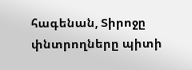հագենան, Տիրոջը փնտրողները պիտի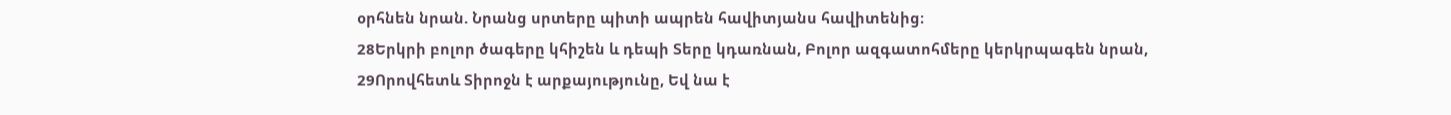օրհնեն նրան. Նրանց սրտերը պիտի ապրեն հավիտյանս հավիտենից։
28Երկրի բոլոր ծագերը կհիշեն և դեպի Տերը կդառնան, Բոլոր ազգատոհմերը կերկրպագեն նրան,
29Որովհետև Տիրոջն է արքայությունը, Եվ նա է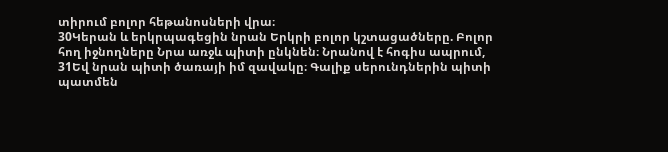տիրում բոլոր հեթանոսների վրա։
30Կերան և երկրպագեցին նրան Երկրի բոլոր կշտացածները. Բոլոր հող իջնողները Նրա առջև պիտի ընկնեն։ Նրանով է հոգիս ապրում,
31Եվ նրան պիտի ծառայի իմ զավակը։ Գալիք սերունդներին պիտի պատմեն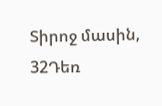Տիրոջ մասին,
32Դեռ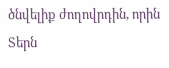ծնվելիք ժողովրդին, որին Տերն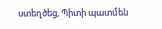ստեղծեց, Պիտի պատմեն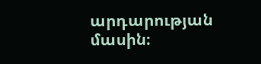արդարության մասին։